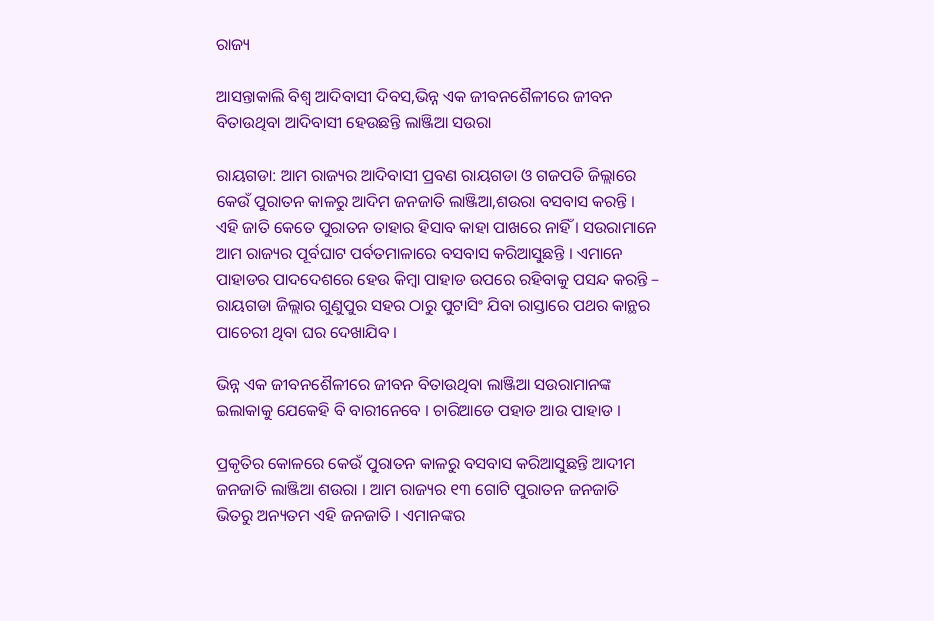ରାଜ୍ୟ

ଆସନ୍ତାକାଲି ବିଶ୍ଵ ଆଦିବାସୀ ଦିବସ,ଭିନ୍ନ ଏକ ଜୀବନଶୈଳୀରେ ଜୀବନ ବିତାଉଥିବା ଆଦିବାସୀ ହେଉଛନ୍ତି ଲାଞ୍ଜିଆ ସଉରା

ରାୟଗଡା: ଆମ ରାଜ୍ୟର ଆଦିବାସୀ ପ୍ରବଣ ରାୟଗଡା ଓ ଗଜପତି ଜିଲ୍ଲାରେ କେଉଁ ପୁରାତନ କାଳରୁ ଆଦିମ ଜନଜାତି ଲାଞ୍ଜିଆ,ଶଉରା ବସବାସ କରନ୍ତି । ଏହି ଜାତି କେତେ ପୁରାତନ ତାହାର ହିସାବ କାହା ପାଖରେ ନାହିଁ । ସଉରାମାନେ ଆମ ରାଜ୍ୟର ପୂର୍ବଘାଟ ପର୍ବତମାଳାରେ ବସବାସ କରିଆସୁଛନ୍ତି । ଏମାନେ ପାହାଡର ପାଦଦେଶରେ ହେଉ କିମ୍ବା ପାହାଡ ଉପରେ ରହିବାକୁ ପସନ୍ଦ କରନ୍ତି – ରାୟଗଡା ଜିଲ୍ଲାର ଗୁଣୁପୁର ସହର ଠାରୁ ପୁଟାସିଂ ଯିବା ରାସ୍ତାରେ ପଥର କାନ୍ଥର ପାଚେରୀ ଥିବା ଘର ଦେଖାଯିବ ।

ଭିନ୍ନ ଏକ ଜୀବନଶୈଳୀରେ ଜୀବନ ବିତାଉଥିବା ଲାଞ୍ଜିଆ ସଉରାମାନଙ୍କ ଇଲାକାକୁ ଯେକେହି ବି ବାରୀନେବେ । ଚାରିଆଡେ ପହାଡ ଆଉ ପାହାଡ ।

ପ୍ରକୃତିର କୋଳରେ କେଉଁ ପୁରାତନ କାଳରୁ ବସବାସ କରିଆସୁଛନ୍ତି ଆଦୀମ ଜନଜାତି ଲାଞ୍ଜିଆ ଶଉରା । ଆମ ରାଜ୍ୟର ୧୩ ଗୋଟି ପୁରାତନ ଜନଜାତି ଭିତରୁ ଅନ୍ୟତମ ଏହି ଜନଜାତି । ଏମାନଙ୍କର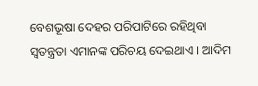ବେଶଭୂଷା ଦେହର ପରିପାଟିରେ ରହିଥିବା ସ୍ବତନ୍ତ୍ରତା ଏମାନଙ୍କ ପରିଚୟ ଦେଇଥାଏ । ଆଦିମ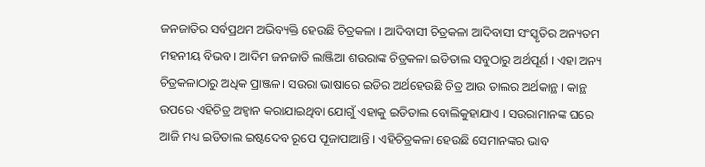ଜନଜାତିର ସର୍ବପ୍ରଥମ ଅଭିବ୍ୟକ୍ତି ହେଉଛି ଚିତ୍ରକଳା । ଆଦିବାସୀ ଚିତ୍ରକଳା ଆଦିବାସୀ ସଂସ୍କୃତିର ଅନ୍ୟତମ ମହନୀୟ ବିଭବ । ଆଦିମ ଜନଜାତି ଲାଞ୍ଜିଆ ଶଉରାଙ୍କ ଚିତ୍ରକଳା ଇଡିତାଲ ସବୁଠାରୁ ଅର୍ଥପୂର୍ଣ । ଏହା ଅନ୍ୟ ଚିତ୍ରକଳାଠାରୁ ଅଧିକ ପ୍ରାଞ୍ଜଳ। ସଉରା ଭାଷାରେ ଇଡିର ଅର୍ଥହେଉଛି ଚିତ୍ର ଆଉ ତାଲର ଅର୍ଥକାନ୍ଥ । କାନ୍ଥ ଉପରେ ଏହିଚିତ୍ର ଅହ୍ଵାନ କରାଯାଇଥିବା ଯୋଗୁଁ ଏହାକୁ ଇଡିତାଲ ବୋଲିକୁହାଯାଏ । ସଉରାମାନଙ୍କ ଘରେ ଆଜି ମଧ୍ୟ ଇଡିତାଲ ଇଷ୍ଟଦେବ ରୂପେ ପୂଜାପାଆନ୍ତି । ଏହିଚିତ୍ରକଳା ହେଉଛି ସେମାନଙ୍କର ଭାବ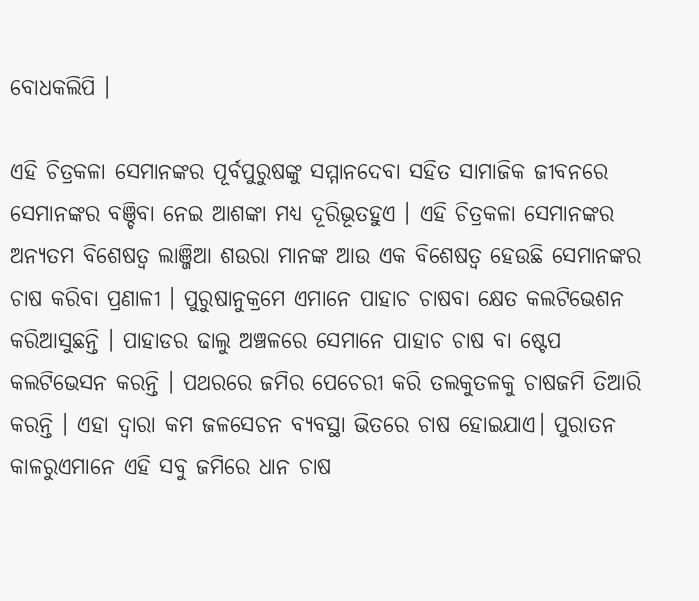ବୋଧକଲିପି ।

ଏହି ଚିତ୍ରକଳା ସେମାନଙ୍କର ପୂର୍ବପୁରୁଷଙ୍କୁ ସମ୍ମାନଦେବା ସହିତ ସାମାଜିକ ଜୀବନରେ ସେମାନଙ୍କର ବଞ୍ଚିବା ନେଇ ଆଶଙ୍କା ମଧ୍ଯ ଦୂରିଭୂତହୁଏ । ଏହି ଚିତ୍ରକଳା ସେମାନଙ୍କର ଅନ୍ୟତମ ବିଶେଷତ୍ୱ ଲାଞ୍ଜିଆ ଶଉରା ମାନଙ୍କ ଆଉ ଏକ ବିଶେଷତ୍ଵ ହେଉଛି ସେମାନଙ୍କର ଚାଷ କରିବା ପ୍ରଣାଳୀ । ପୁରୁଷାନୁକ୍ରମେ ଏମାନେ ପାହାଚ ଚାଷବା କ୍ଷେତ କଲଟିଭେଶନ କରିଆସୁଛନ୍ତି । ପାହାଡର ଢାଲୁ ଅଞ୍ଚଳରେ ସେମାନେ ପାହାଚ ଚାଷ ବା ଷ୍ଟେପ କଲଟିଭେସନ କରନ୍ତି । ପଥରରେ ଜମିର ପେଚେରୀ କରି ତଲକୁତଳକୁ ଚାଷଜମି ତିଆରି କରନ୍ତି । ଏହା ଦ୍ଵାରା କମ ଜଳସେଚନ ବ୍ୟବସ୍ଥା ଭିତରେ ଚାଷ ହୋଇଯାଏ। ପୁରାତନ କାଳରୁଏମାନେ ଏହି ସବୁ ଜମିରେ ଧାନ ଚାଷ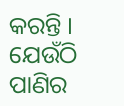କରନ୍ତି । ଯେଉଁଠି ପାଣିର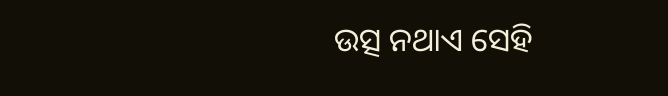ଉତ୍ସ ନଥାଏ ସେହି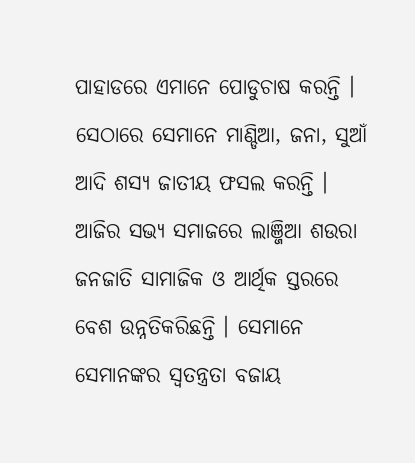ପାହାଡରେ ଏମାନେ ପୋଡୁଚାଷ କରନ୍ତି । ସେଠାରେ ସେମାନେ ମାଣ୍ଡିଆ, ଜନା, ସୁଆଁ ଆଦି ଶସ୍ୟ ଜାତୀୟ ଫସଲ କରନ୍ତି । ଆଜିର ସଭ୍ୟ ସମାଜରେ ଲାଞ୍ଜିଆ ଶଉରା ଜନଜାତି ସାମାଜିକ ଓ ଆର୍ଥିକ ସ୍ତରରେ ବେଶ ଉନ୍ନତିକରିଛନ୍ତି । ସେମାନେ ସେମାନଙ୍କର ସ୍ୱତନ୍ତ୍ରତା ବଜାୟ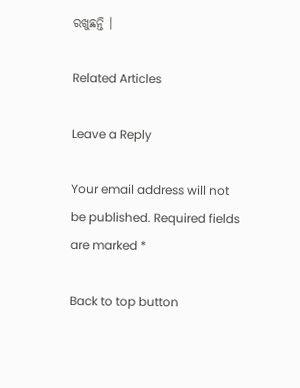ରଖୁଛନ୍ତି ।

Related Articles

Leave a Reply

Your email address will not be published. Required fields are marked *

Back to top button